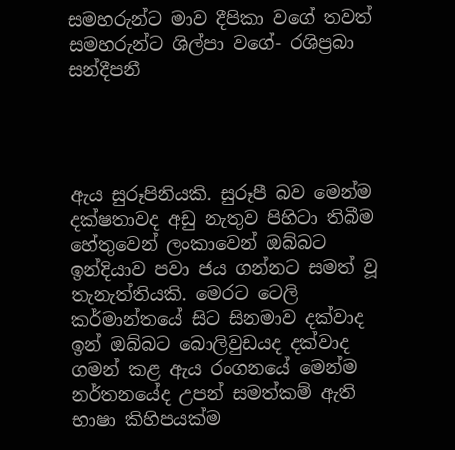සමහරුන්ට මාව දීපිකා වගේ තවත් සමහරුන්ට ශිල්පා වගේ- රශිප්‍රබා සන්දීපනී




ඇය සුරූපිනියකි. සුරූපී බව මෙන්ම දක්ෂතාවද අඩු නැතුව පිහිටා තිබීම හේතුවෙන් ලංකාවෙන් ඔබ්බට ඉන්දියාව පවා ජය ගන්නට සමත් වූ තැනැත්තියකි. මෙරට ටෙලි කර්මාන්තයේ සිට සිනමාව දක්වාද ඉන් ඔබ්බට බොලිවුඩයද දක්වාද ගමන් කළ ඇය රංගනයේ මෙන්ම නර්තනයේද උපන් සමත්කම් ඇති භාෂා කිහිපයක්ම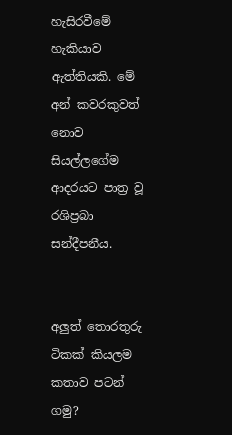හැසිරවීමේ හැකියාව ඇත්තියකි. මේ අන් කවරකුවත් නොව සියල්ලගේම ආදරයට පාත්‍ර වූ රශිප්‍රබා සන්දීපනීය.


අලුත් තොරතුරු ටිකක් කියලම කතාව පටන් ගමු?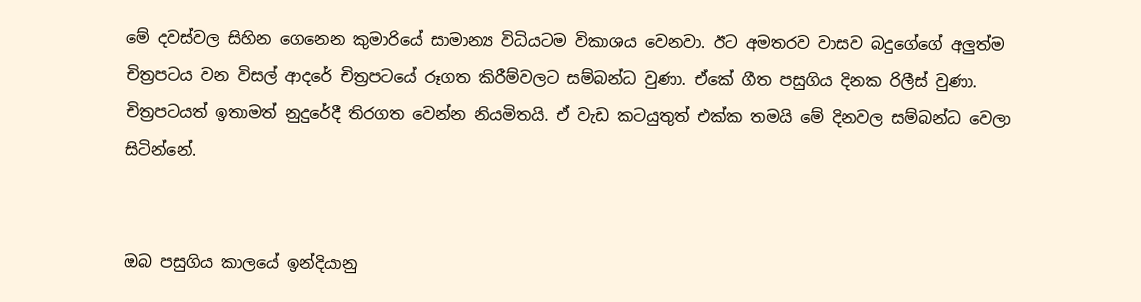මේ දවස්වල සිහින ගෙනෙන කුමාරියේ සාමාන්‍ය විධියටම විකාශය වෙනවා. ඊට අමතරව වාසව බදුගේගේ අලුත්ම චිත්‍රපටය වන විසල් ආදරේ චිත්‍රපටයේ රූගත කිරීම්වලට සම්බන්ධ වුණා. ඒකේ ගීත පසුගිය දිනක රිලීස් වුණා. චිත්‍රපටයත් ඉතාමත් නුදුරේදී තිරගත වෙන්න නියමිතයි. ඒ වැඩ කටයුතුත් එක්ක තමයි මේ දිනවල සම්බන්ධ වෙලා සිටින්නේ.


ඔබ පසුගිය කාලයේ ඉන්දියානු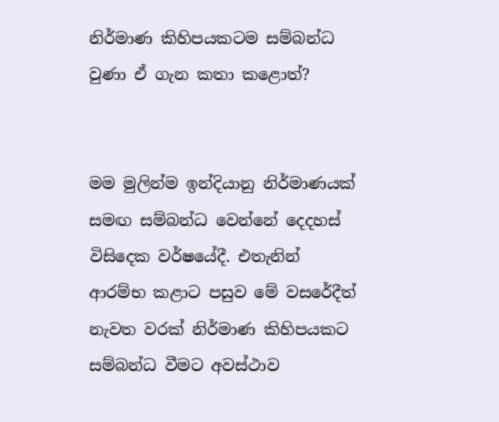නිර්මාණ කිහිපයකටම සම්බන්ධ වුණා ඒ ගැන කතා කළොත්?


මම මුලින්ම ඉන්දියානු නිර්මාණයක් සමඟ සම්බන්ධ වෙන්නේ දෙදහස් විසිදෙක වර්ෂයේදී. එතැනින් ආරම්භ කළාට පසුව මේ වසරේදීත් නැවත වරක් නිර්මාණ කිහිපයකට සම්බන්ධ වීමට අවස්ථාව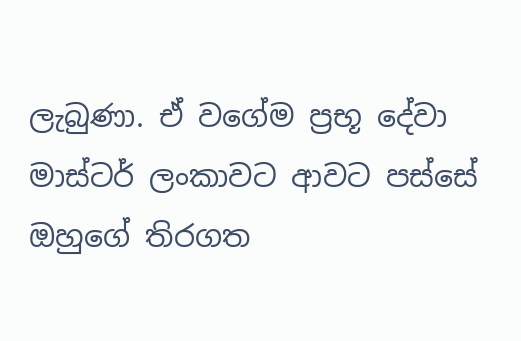ලැබුණා. ඒ වගේම ප්‍රභූ දේවා මාස්ටර් ලංකාවට ආවට පස්සේ ඔහුගේ තිරගත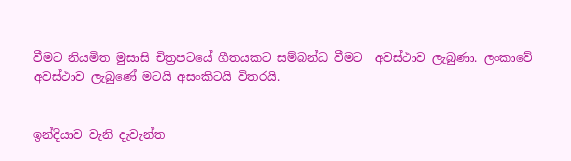වීමට නියමිත මුසාසි චිත්‍රපටයේ ගීතයකට සම්බන්ධ වීමට  අවස්ථාව ලැබුණා. ලංකාවේ අවස්ථාව ලැබුණේ මටයි අසංකිටයි විතරයි.


ඉන්දියාව වැනි දැවැන්ත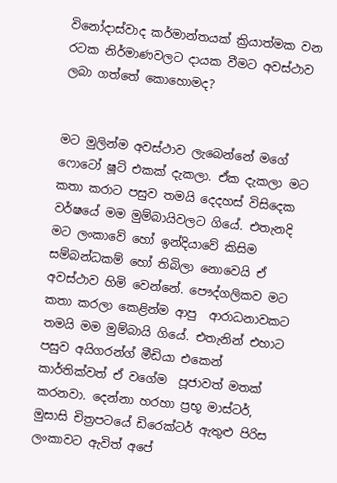විනෝදාස්වාද කර්මාන්තයක් ක්‍රියාත්මක වන රටක නිර්මාණවලට දායක වීමට අවස්ථාව ලබා ගත්තේ කොහොමද?


මට මුලින්ම අවස්ථාව ලැබෙන්නේ මගේ ෆොටෝ ෂූට් එකක් දැකලා. ඒක දැකලා මට කතා කරාට පසුව තමයි දෙදහස් විසිදෙක වර්ෂයේ මම මුම්බායිවලට ගියේ. එතැනදි මට ලංකාවේ හෝ ඉන්දියාවේ කිසිම සම්බන්ධකම් හෝ තිබිලා නොවෙයි ඒ අවස්ථාව හිමි වෙන්නේ. පෞද්ගලිකව මට කතා කරලා කෙළින්ම ආපු  ආරාධනාවකට තමයි මම මුම්බායි ගියේ. එතැනින් එහාට පසුව අයිගරන්ග් මීඩියා එකෙන් කාර්තික්වත් ඒ වගේම  පූජාවත් මතක් කරනවා. දෙන්නා හරහා ප්‍රභූ මාස්ටර්, මුසාසි චිත්‍රපටයේ ඩිරෙක්ටර් ඇතුළු පිරිස ලංකාවට ඇවිත් අපේ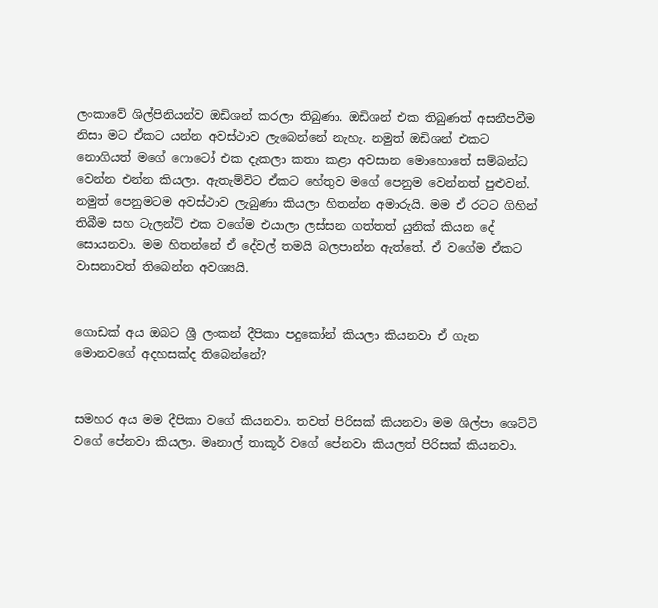ලංකාවේ ශිල්පිනියන්ව ඔඩිශන් කරලා තිබුණා. ඔඩිශන් එක තිබුණත් අසනීපවීම නිසා මට ඒකට යන්න අවස්ථාව ලැබෙන්නේ නැහැ. නමුත් ඔඩිශන් එකට නොගියත් මගේ ෆොටෝ එක දැකලා කතා කළා අවසාන මොහොතේ සම්බන්ධ වෙන්න එන්න කියලා. ඇතැම්විට ඒකට හේතුව මගේ පෙනුම වෙන්නත් පුළුවන්. නමුත් පෙනුමටම අවස්ථාව ලැබුණා කියලා හිතන්න අමාරුයි. මම ඒ රටට ගිහින් තිබීම සහ ටැලන්ට් එක වගේම එයාලා ලස්සන ගත්තත් යුනික් කියන දේ සොයනවා. මම හිතන්නේ ඒ දේවල් තමයි බලපාන්න ඇත්තේ. ඒ වගේම ඒකට වාසනාවත් තිබෙන්න අවශ්‍යයි.


ගොඩක් අය ඔබට ශ්‍රී ලංකන් දීපිකා පදුකෝන් කියලා කියනවා ඒ ගැන මොනවගේ අදහසක්ද තිබෙන්නේ?


සමහර අය මම දීපිකා වගේ කියනවා. තවත් පිරිසක් කියනවා මම ශිල්පා ශෙට්ටි වගේ පේනවා කියලා. මෘනාල් තාකූර් වගේ පේනවා කියලත් පිරිසක් කියනවා.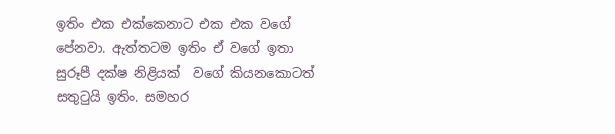ඉතිං එක එක්කෙනාට එක එක වගේ පේනවා. ඇත්තටම ඉතිං ඒ වගේ ඉතා සුරූපී දක්ෂ නිළියක්  වගේ කියනකොටත් සතුටුයි ඉතිං. සමහර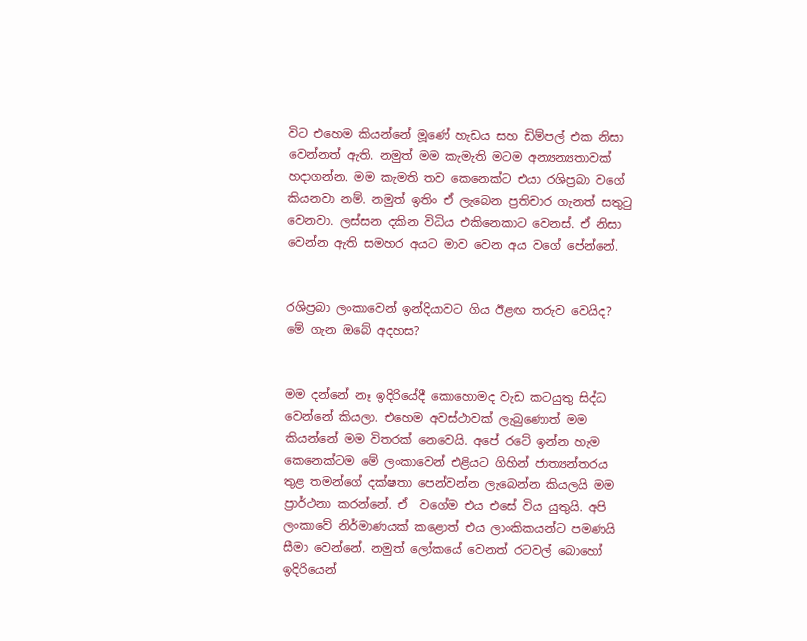විට එහෙම කියන්නේ මූණේ හැඩය සහ ඩිම්පල් එක නිසා වෙන්නත් ඇති. නමුත් මම කැමැති මටම අන්‍යන්‍යතාවක් හදාගන්න. මම කැමති තව කෙනෙක්ට එයා රශිප්‍රබා වගේ කියනවා නම්. නමුත් ඉතිං ඒ ලැබෙන ප්‍රතිචාර ගැනත් සතුටු වෙනවා. ලස්සන දකින විධිය එකිනෙකාට වෙනස්. ඒ නිසා වෙන්න ඇති සමහර අයට මාව වෙන අය වගේ පේන්නේ.


රශිප්‍රබා ලංකාවෙන් ඉන්දියාවට ගිය ඊළඟ තරුව වෙයිද? මේ ගැන ඔබේ අදහස?


මම දන්නේ නෑ ඉදිරියේදී කොහොමද වැඩ කටයුතු සිද්ධ වෙන්නේ කියලා. එහෙම අවස්ථාවක් ලැබුණොත් මම කියන්නේ මම විතරක් නෙවෙයි. අපේ රටේ ඉන්න හැම කෙනෙක්ටම මේ ලංකාවෙන් එළියට ගිහින් ජාත්‍යන්තරය තුළ තමන්ගේ දක්ෂතා පෙන්වන්න ලැබෙන්න කියලයි මම ප්‍රාර්ථනා කරන්නේ. ඒ  වගේම එය එසේ විය යුතුයි. අපි ලංකාවේ නිර්මාණයක් කළොත් එය ලාංකිකයන්ට පමණයි සීමා වෙන්නේ. නමුත් ලෝකයේ වෙනත් රටවල් බොහෝ ඉදිරියෙන්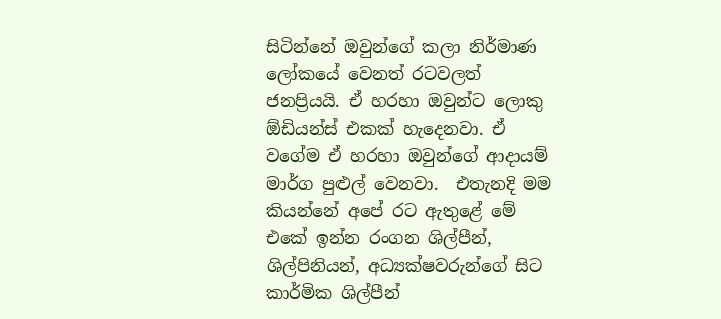සිටින්නේ ඔවුන්ගේ කලා නිර්මාණ ලෝකයේ වෙනත් රටවලත් ජනප්‍රියයි. ඒ හරහා ඔවුන්ට ලොකු ඕඩියන්ස් එකක් හැදෙනවා. ඒ වගේම ඒ හරහා ඔවුන්ගේ ආදායම් මාර්ග පුළුල් වෙනවා.  එතැනදි මම කියන්නේ අපේ රට ඇතුළේ මේ එකේ ඉන්න රංගන ශිල්පීන්, ශිල්පිනියන්, අධ්‍යක්ෂවරුන්ගේ සිට කාර්මික ශිල්පීන්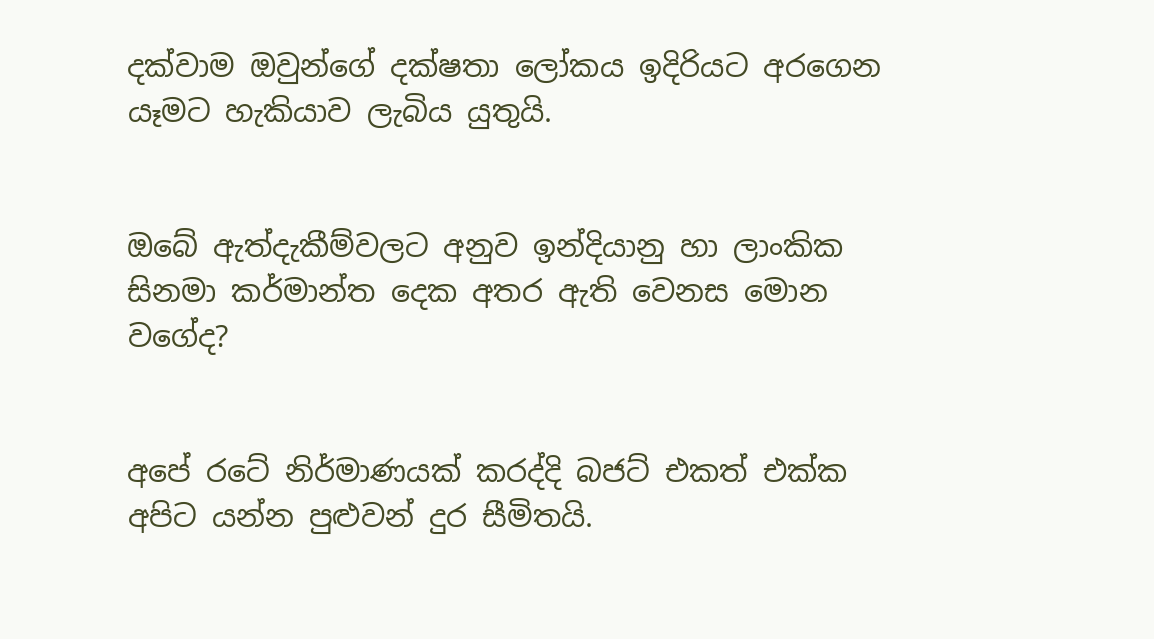දක්වාම ඔවුන්ගේ දක්ෂතා ලෝකය ඉදිරියට අරගෙන යෑමට හැකියාව ලැබිය යුතුයි.


ඔබේ ඇත්දැකීම්වලට අනුව ඉන්දියානු හා ලාංකික සිනමා කර්මාන්ත දෙක අතර ඇති වෙනස මොන වගේද?


අපේ රටේ නිර්මාණයක් කරද්දි බජට් එකත් එක්ක අපිට යන්න පුළුවන් දුර සීමිතයි.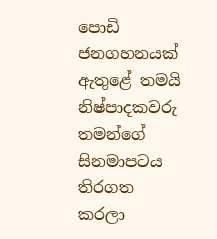පොඩි ජනගහනයක් ඇතුළේ තමයි නිෂ්පාදකවරු තමන්ගේ  සිනමාපටය තිරගත කරලා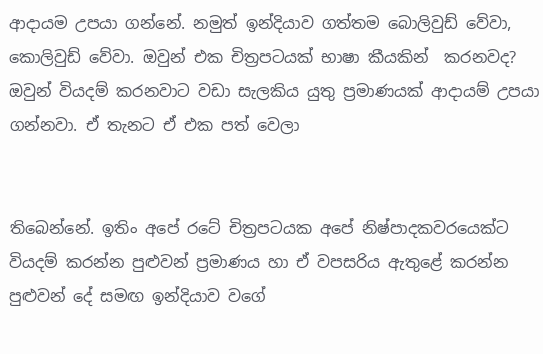ආදායම උපයා ගන්නේ. නමුත් ඉන්දියාව ගත්තම බොලිවුඩ් වේවා, කොලිවුඩ් වේවා. ඔවුන් එක චිත්‍රපටයක් භාෂා කීයකින්  කරනවද? ඔවුන් වියදම් කරනවාට වඩා සැලකිය යුතු ප්‍රමාණයක් ආදායම් උපයා ගන්නවා. ඒ තැනට ඒ එක පත් වෙලා


තිබෙන්නේ. ඉතිං අපේ රටේ චිත්‍රපටයක අපේ නිෂ්පාදකවරයෙක්ට  වියදම් කරන්න පුළුවන් ප්‍රමාණය හා ඒ වපසරිය ඇතුළේ කරන්න පුළුවන් දේ සමඟ ඉන්දියාව වගේ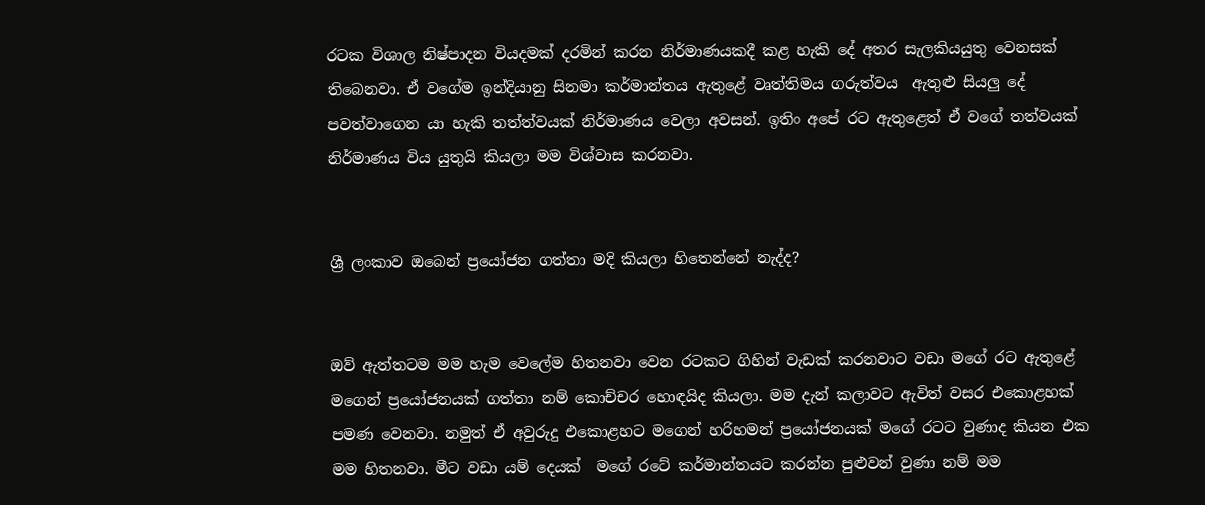රටක විශාල නිෂ්පාදන වියදමක් දරමින් කරන නිර්මාණයකදී කළ හැකි දේ අතර සැලකියයුතු වෙනසක් තිබෙනවා. ඒ වගේම ඉන්දියානු සිනමා කර්මාන්තය ඇතුළේ වෘත්තිමය ගරුත්වය  ඇතුළු සියලු දේ පවත්වාගෙන යා හැකි තත්ත්වයක් නිර්මාණය වෙලා අවසන්. ඉතිං අපේ රට ඇතුළෙත් ඒ වගේ තත්වයක් නිර්මාණය විය යුතුයි කියලා මම විශ්වාස කරනවා.


ශ්‍රී ලංකාව ඔබෙන් ප්‍රයෝජන ගත්තා මදි කියලා හිතෙන්නේ නැද්ද?


ඔව් ඇත්තටම මම හැම වෙලේම හිතනවා වෙන රටකට ගිහින් වැඩක් කරනවාට වඩා මගේ රට ඇතුළේ මගෙන් ප්‍රයෝජනයක් ගත්තා නම් කොච්චර හොඳයිද කියලා. මම දැන් කලාවට ඇවිත් වසර එකොළහක් පමණ වෙනවා. නමුත් ඒ අවුරුදු එකොළහට මගෙන් හරිහමන් ප්‍රයෝජනයක් මගේ රටට වුණාද කියන එක  මම හිතනවා. මීට වඩා යම් දෙයක්  මගේ රටේ කර්මාන්තයට කරන්න පුළුවන් වුණා නම් මම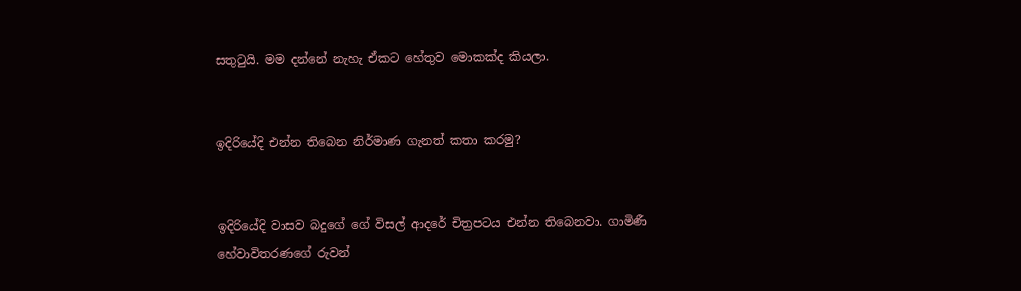සතුටුයි. මම දන්නේ නැහැ ඒකට හේතුව මොකක්ද කියලා.


ඉදිරියේදි එන්න තිබෙන නිර්මාණ ගැනත් කතා කරමු?


ඉදිරියේදි වාසව බදුගේ ගේ විසල් ආදරේ චිත්‍රපටය එන්න තිබෙනවා. ගාමිණී හේවාවිතරණගේ රුවන්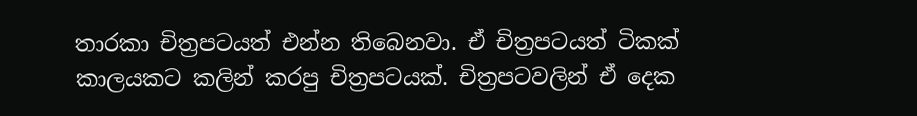තාරකා චිත්‍රපටයත් එන්න තිබෙනවා. ඒ චිත්‍රපටයත් ටිකක් කාලයකට කලින් කරපු චිත්‍රපටයක්. චිත්‍රපටවලින් ඒ දෙක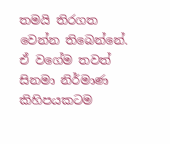තමයි තිරගත වෙන්න තිබෙන්නේ. ඒ වගේම තවත් සිනමා නිර්මාණ කිහිපයකටම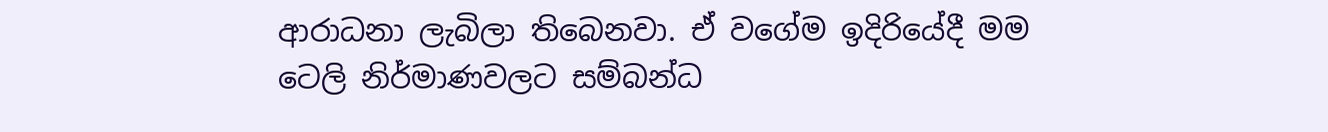ආරාධනා ලැබිලා තිබෙනවා. ඒ වගේම ඉදිරියේදී මම ටෙලි නිර්මාණවලට සම්බන්ධ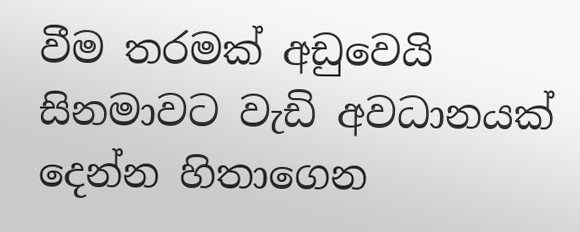වීම තරමක් අඩුවෙයි සිනමාවට වැඩි අවධානයක් දෙන්න හිතාගෙන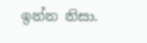ඉන්න නිසා.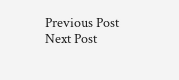Previous Post Next Post